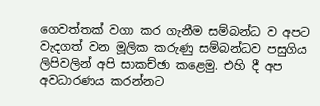ගෙවත්තක් වගා කර ගැනීම සම්බන්ධ ව අපට වැදගත් වන මූලික කරුණු සම්බන්ධව පසුගිය ලිපිවලින් අපි සාකච්ඡා කළෙමු. එහි දී අප අවධාරණය කරන්නට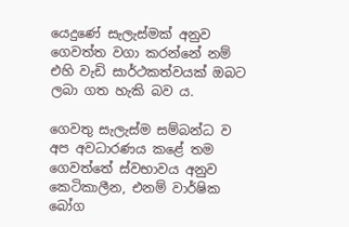යෙදුණේ සැලැස්මක් අනුව ගෙවත්ත වගා කරන්නේ නම් එහි වැඩි සාර්ථකත්වයක් ඔබට ලබා ගත හැකි බව ය.

ගෙවතු සැලැස්ම සම්බන්ධ ව අප අවධාරණය කළේ තම ගෙවත්තේ ස්වභාවය අනුව කෙටිකාලීන, එනම් වාර්ෂික බෝග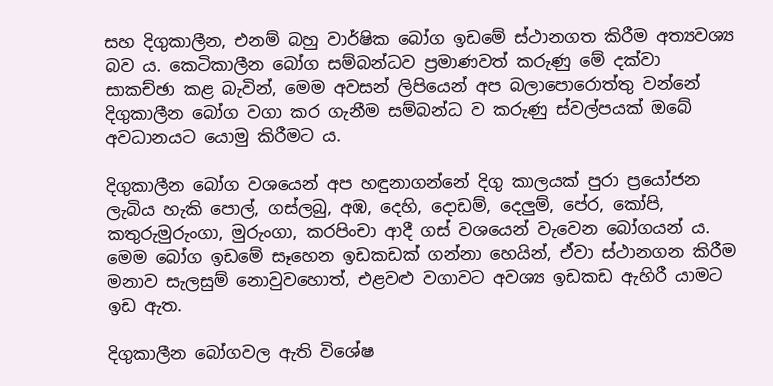සහ දිගුකාලීන, එනම් බහු වාර්ෂික බෝග ඉඩමේ ස්ථානගත කිරීම අත්‍යවශ්‍ය බව ය. කෙටිකාලීන බෝග සම්බන්ධව ප්‍රමාණවත් කරුණු මේ දක්වා සාකච්ඡා කළ බැවින්, මෙම අවසන් ලිපියෙන් අප බලාපොරොත්තු වන්නේ දිගුකාලීන බෝග වගා කර ගැනීම සම්බන්ධ ව කරුණු ස්වල්පයක් ඔබේ අවධානයට යොමු කිරීමට ය.

දිගුකාලීන බෝග වශයෙන් අප හඳුනාගන්නේ දිගු කාලයක් පුරා ප්‍රයෝජන ලැබිය හැකි පොල්, ගස්ලබු, අඹ, දෙහි, දොඩම්, දෙලුම්, පේර, කෝපි, කතුරුමුරුංගා, මුරුංගා, කරපිංචා ආදී ගස් වශයෙන් වැවෙන බෝගයන් ය. මෙම බෝග ඉඩමේ සෑහෙන ඉඩකඩක් ගන්නා හෙයින්, ඒවා ස්ථානගන කිරීම මනාව සැලසුම් නොවුවහොත්, එළවළු වගාවට අවශ්‍ය ඉඩකඩ ඇහිරී යාමට ඉඩ ඇත.

දිගුකාලීන බෝගවල ඇති විශේෂ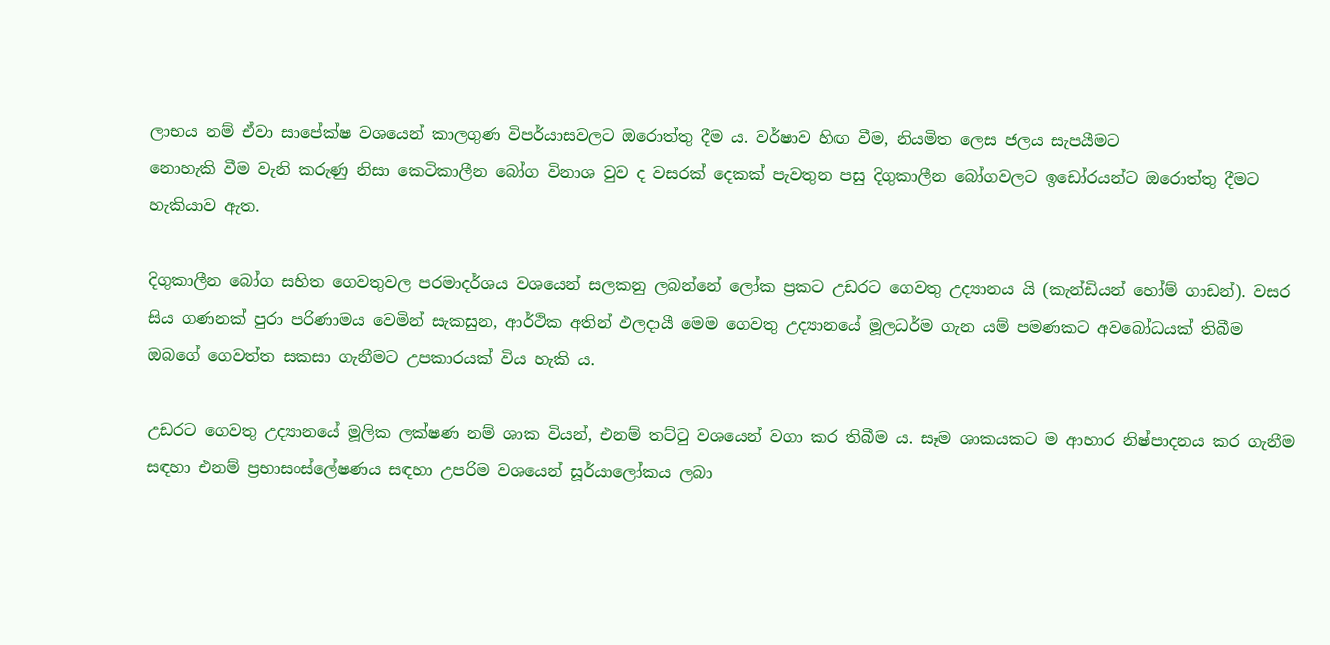ලාභය නම් ඒවා සාපේක්ෂ වශයෙන් කාලගුණ විපර්යාසවලට ඔරොත්තු දීම ය. වර්ෂාව හිඟ වීම, නියමිත ලෙස ජලය සැපයීමට
නොහැකි වීම වැනි කරුණු නිසා කෙටිකාලීන බෝග විනාශ වුව ද වසරක් දෙකක් පැවතුන පසු දිගුකාලීන බෝගවලට ඉඩෝරයන්ට ඔරොත්තු දීමට හැකියාව ඇත.

දිගුකාලීන බෝග සහිත ගෙවතුවල පරමාදර්ශය වශයෙන් සලකනු ලබන්නේ ලෝක ප්‍රකට උඩරට ගෙවතු උද්‍යානය යි (කැන්ඩියන් හෝම් ගාඩන්). වසර සිය ගණනක් පුරා පරිණාමය වෙමින් සැකසුන, ආර්ථික අතින් ඵලදායී මෙම ගෙවතු උද්‍යානයේ මූලධර්ම ගැන යම් පමණකට අවබෝධයක් තිබීම ඔබගේ ගෙවත්ත සකසා ගැනීමට උපකාරයක් විය හැකි ය.

උඩරට ගෙවතු උද්‍යානයේ මූලික ලක්ෂණ නම් ශාක වියන්, එනම් තට්ටු වශයෙන් වගා කර තිබීම ය. සෑම ශාකයකට ම ආහාර නිෂ්පාදනය කර ගැනීම සඳහා එනම් ප්‍රභාසංස්ලේෂණය සඳහා උපරිම වශයෙන් සූර්යාලෝකය ලබා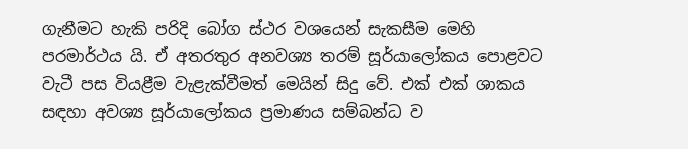ගැනීමට හැකි පරිදි බෝග ස්ථර වශයෙන් සැකසීම මෙහි පරමාර්ථය යි. ඒ අතරතුර අනවශ්‍ය තරම් සූර්යාලෝකය පොළවට වැටී පස වියළීම වැළැක්වීමත් මෙයින් සිදු වේ. එක් එක් ශාකය සඳහා අවශ්‍ය සූර්යාලෝකය ප්‍රමාණය සම්බන්ධ ව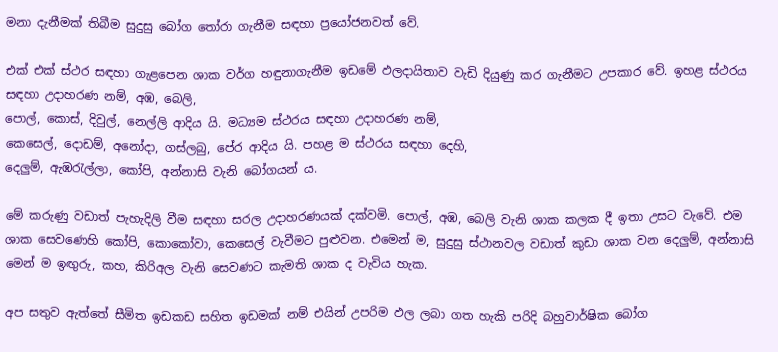මනා දැනීමක් තිබීම සුදුසු බෝග තෝරා ගැනීම සඳහා ප්‍රයෝජනවත් වේ.

එක් එක් ස්ථර සඳහා ගැළපෙන ශාක වර්ග හඳුනාගැනීම ඉඩමේ ඵලදායිතාව වැඩි දියුණු කර ගැනීමට උපකාර වේ. ඉහළ ස්ථරය සඳහා උදාහරණ නම්, අඹ, බෙලි,
පොල්, කොස්, දිවුල්, නෙල්ලි ආදිය යි. මධ්‍යම ස්ථරය සඳහා උදාහරණ නම්,
කෙසෙල්, දොඩම්, අනෝදා, ගස්ලබු, පේර ආදිය යි. පහළ ම ස්ථරය සඳහා දෙහි,
දෙලුම්, ඇඹරැල්ලා, කෝපි, අන්නාසි වැනි බෝගයන් ය.

මේ කරුණු වඩාත් පැහැදිලි වීම සඳහා සරල උදාහරණයක් දක්වමි. පොල්, අඹ, බෙලි වැනි ශාක කලක දී ඉතා උසට වැවේ. එම ශාක සෙවණෙහි කෝපි, කොකෝවා, කෙසෙල් වැවීමට පුළුවන. එමෙන් ම, සුදුසු ස්ථානවල වඩාත් කුඩා ශාක වන දෙලුම්, අන්නාසි මෙන් ම ඉඟුරු, කහ, කිරිඅල වැනි සෙවණට කැමති ශාක ද වැවිය හැක.

අප සතුව ඇත්තේ සීමිත ඉඩකඩ සහිත ඉඩමක් නම් එයින් උපරිම ඵල ලබා ගත හැකි පරිදි බහුවාර්ෂික බෝග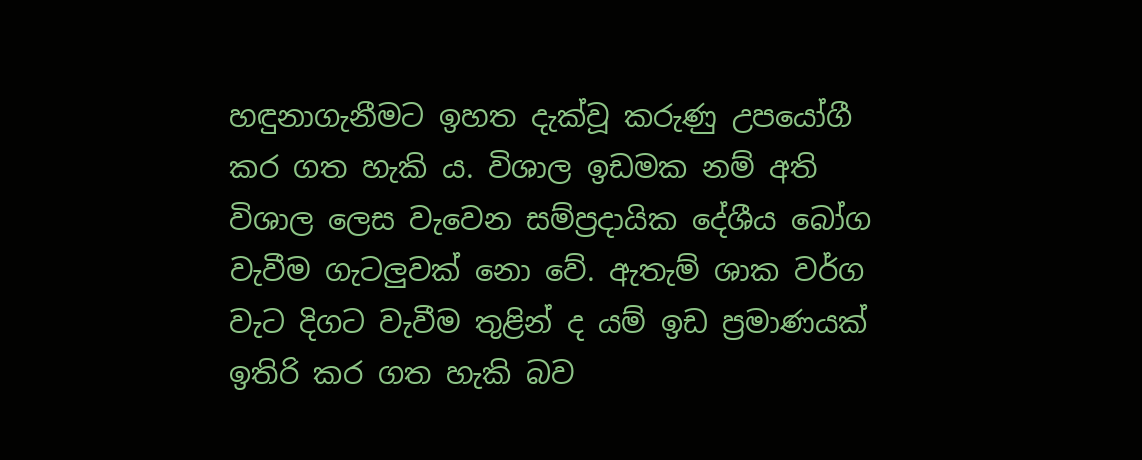හඳුනාගැනීමට ඉහත දැක්වූ කරුණු උපයෝගී කර ගත හැකි ය. විශාල ඉඩමක නම් අති විශාල ලෙස වැවෙන සම්ප්‍රදායික දේශීය බෝග වැවීම ගැටලුවක් නො වේ. ඇතැම් ශාක වර්ග වැට දිගට වැවීම තුළින් ද යම් ඉඩ ප්‍රමාණයක් ඉතිරි කර ගත හැකි බව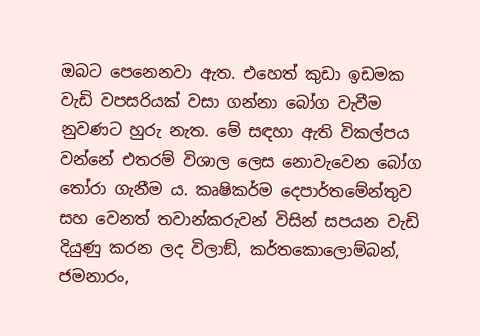ඔබට පෙනෙනවා ඇත. එහෙත් කුඩා ඉඩමක වැඩි වපසරියක් වසා ගන්නා බෝග වැවීම නුවණට හුරු නැත. මේ සඳහා ඇති විකල්පය වන්නේ එතරම් විශාල ලෙස නොවැවෙන බෝග තෝරා ගැනීම ය. කෘෂිකර්ම දෙපාර්තමේන්තුව සහ වෙනත් තවාන්කරුවන් විසින් සපයන වැඩි දියුණු කරන ලද විලාඞ්, කර්තකොලොම්බන්, ජමනාරං,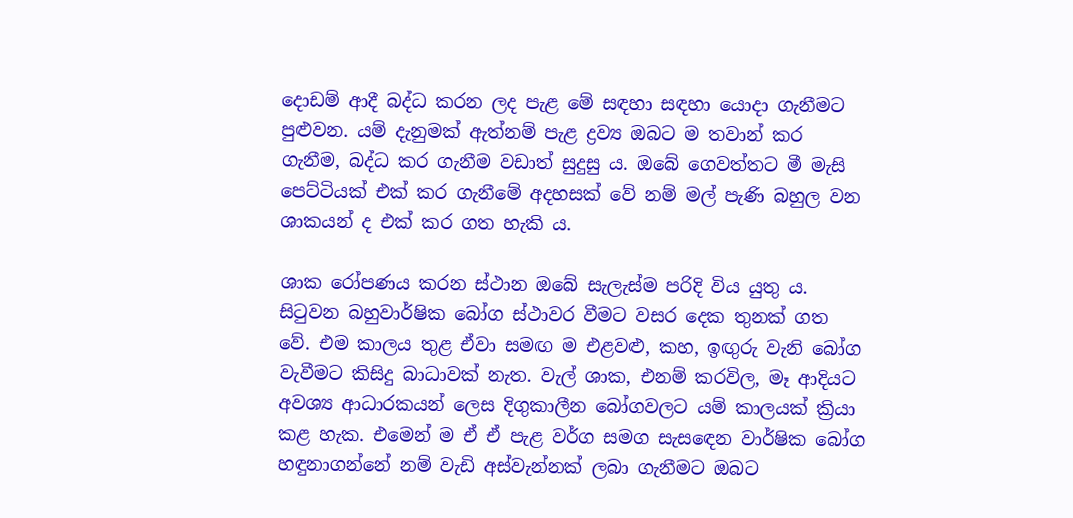දොඩම් ආදී බද්ධ කරන ලද පැළ මේ සඳහා සඳහා යොදා ගැනීමට පුළුවන. යම් දැනුමක් ඇත්නම් පැළ ද්‍රව්‍ය ඔබට ම තවාන් කර ගැනීම, බද්ධ කර ගැනීම වඩාත් සුදුසු ය. ඔබේ ගෙවත්තට මී මැසි පෙට්ටියක් එක් කර ගැනීමේ අදහසක් වේ නම් මල් පැණි බහුල වන ශාකයන් ද එක් කර ගත හැකි ය.

ශාක රෝපණය කරන ස්ථාන ඔබේ සැලැස්ම පරිදි විය යුතු ය. සිටුවන බහුවාර්ෂික බෝග ස්ථාවර වීමට වසර දෙක තුනක් ගත වේ. එම කාලය තුළ ඒවා සමඟ ම එළවළු, කහ, ඉඟුරු වැනි බෝග වැවීමට කිසිදු බාධාවක් නැත. වැල් ශාක, එනම් කරවිල, මෑ ආදියට අවශ්‍ය ආධාරකයන් ලෙස දිගුකාලීන බෝගවලට යම් කාලයක් ක්‍රියා කළ හැක. එමෙන් ම ඒ ඒ පැළ වර්ග සමග සැසඳෙන වාර්ෂික බෝග හඳුනාගන්නේ නම් වැඩි අස්වැන්නක් ලබා ගැනීමට ඔබට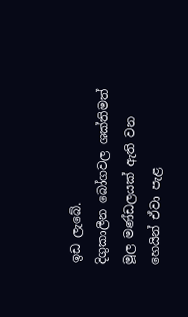ඉඩ ලැබේ.
දිගුකාලීන බෝගවල ශක්තිමත් මූල මණ්ඩලයක් ඇති වන හෙයින් ඒවා පැළ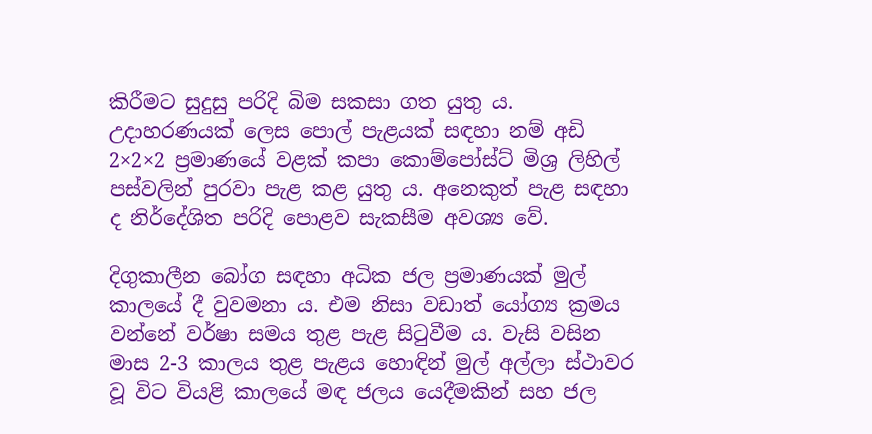කිරීමට සුදුසු පරිදි බිම සකසා ගත යුතු ය. උදාහරණයක් ලෙස පොල් පැළයක් සඳහා නම් අඩි 2×2×2 ප්‍රමාණයේ වළක් කපා කොම්පෝස්ට් මිශ්‍ර ලිහිල් පස්වලින් පුරවා පැළ කළ යුතු ය. අනෙකුත් පැළ සඳහා ද නිර්දේශිත පරිදි පොළව සැකසීම අවශ්‍ය වේ.

දිගුකාලීන බෝග සඳහා අධික ජල ප්‍රමාණයක් මුල් කාලයේ දී වුවමනා ය. එම නිසා වඩාත් යෝග්‍ය ක්‍රමය වන්නේ වර්ෂා සමය තුළ පැළ සිටුවීම ය. වැසි වසින මාස 2-3 කාලය තුළ පැළය හොඳින් මුල් අල්ලා ස්ථාවර වූ විට වියළි කාලයේ මඳ ජලය යෙදීමකින් සහ ජල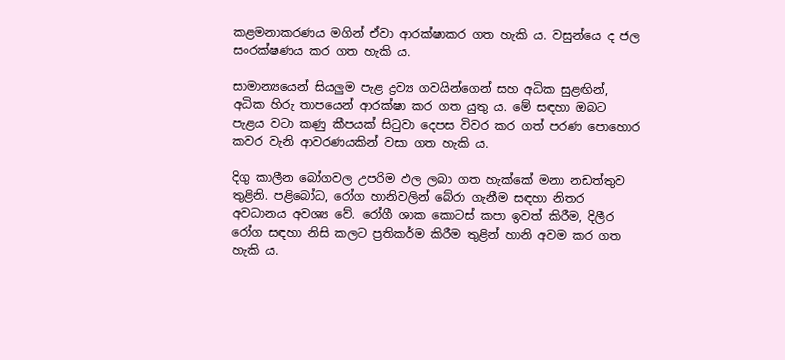කළමනාකරණය මගින් ඒවා ආරක්ෂාකර ගත හැකි ය. වසුන්යෙ ද ජල සංරක්ෂණය කර ගත හැකි ය.

සාමාන්‍යයෙන් සියලුම පැළ ද්‍රව්‍ය ගවයින්ගෙන් සහ අධික සුළඟින්, අධික හිරු තාපයෙන් ආරක්ෂා කර ගත යුතු ය. මේ සඳහා ඔබට පැළය වටා කණු කීපයක් සිටුවා දෙපස විවර කර ගත් පරණ පොහොර කවර වැනි ආවරණයකින් වසා ගත හැකි ය.

දිගු කාලීන බෝගවල උපරිම ඵල ලබා ගත හැක්කේ මනා නඩත්තුව තුළිනි. පළිබෝධ, රෝග හානිවලින් බේරා ගැනීම සඳහා නිතර අවධානය අවශ්‍ය වේ. රෝගී ශාක කොටස් කපා ඉවත් කිරීම, දිලීර රෝග සඳහා නිසි කලට ප්‍රතිකර්ම කිරීම තුළින් හානි අවම කර ගත හැකි ය.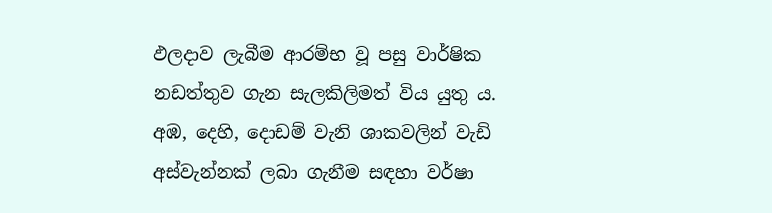ඵලදාව ලැබීම ආරම්භ වූ පසු වාර්ෂික නඩත්තුව ගැන සැලකිලිමත් විය යුතු ය. අඹ, දෙහි, දොඩම් වැනි ශාකවලින් වැඩි අස්වැන්නක් ලබා ගැනීම සඳහා වර්ෂා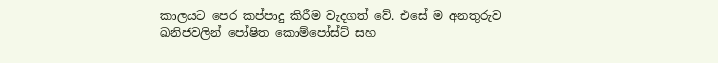කාලයට පෙර කප්පාදු කිරීම වැදගත් වේ. එසේ ම අනතුරුව ඛනිජවලින් පෝෂිත කොම්පෝස්ට් සහ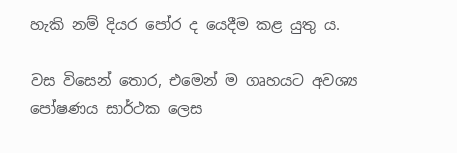හැකි නම් දියර පෝර ද යෙදීම කළ යුතු ය.

වස විසෙන් තොර, එමෙන් ම ගෘහයට අවශ්‍ය පෝෂණය සාර්ථක ලෙස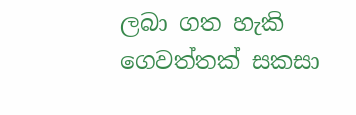ලබා ගත හැකි ගෙවත්තක් සකසා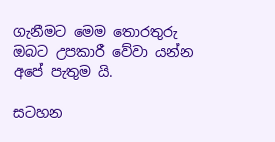ගැනීමට මෙම තොරතුරු ඔබට උපකාරී වේවා යන්න අපේ පැතුම යි.

සටහන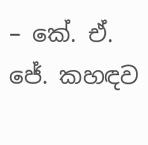– කේ. ඒ. ජේ. කහඳව